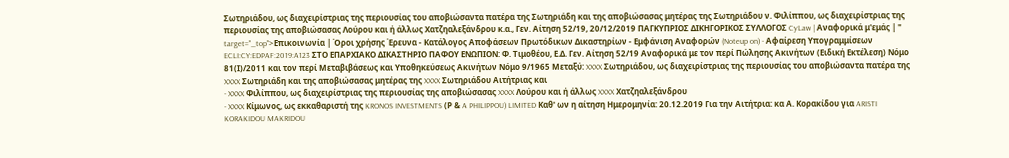Σωτηριάδου, ως διαχειρίστριας της περιουσίας του αποβιώσαντα πατέρα της Σωτηριάδη και της αποβιώσασας μητέρας της Σωτηριάδου ν. Φιλίππου, ως διαχειρίστριας της περιουσίας της αποβιώσασας Λούρου και ή άλλως Χατζηαλεξάνδρου κ.α., Γεν. Αίτηση 52/19, 20/12/2019 ΠΑΓΚΥΠΡΙΟΣ ΔΙΚΗΓΟΡΙΚΟΣ ΣΥΛΛΟΓΟΣ CyLaw | Αναφορικά μ'εμάς | " target="_top">Επικοινωνία | Όροι χρήσης Έρευνα - Κατάλογος Αποφάσεων Πρωτόδικων Δικαστηρίων - Εμφάνιση Αναφορών (Noteup on) - Αφαίρεση Υπογραμμίσεων ECLI:CY:EDPAF:2019:A123 ΣΤΟ ΕΠΑΡΧΙΑΚΟ ΔΙΚΑΣΤΗΡΙΟ ΠΑΦΟΥ ΕΝΩΠΙΟΝ: Φ. Τιμοθέου, Ε.Δ. Γεν. Αίτηση 52/19 Αναφορικά με τον περί Πώλησης Ακινήτων (Ειδική Εκτέλεση) Νόμο 81(Ι)/2011 και τον περί Μεταβιβάσεως και Υποθηκεύσεως Ακινήτων Νόμο 9/1965 Μεταξύ: XXXX Σωτηριάδου, ως διαχειρίστριας της περιουσίας του αποβιώσαντα πατέρα της XXXX Σωτηριάδη και της αποβιώσασας μητέρας της XXXX Σωτηριάδου Αιτήτριας και
- XXXX Φιλίππου, ως διαχειρίστριας της περιουσίας της αποβιώσασας XXXX Λούρου και ή άλλως XXXX Χατζηαλεξάνδρου
- XXXX Κίμωνος, ως εκκαθαριστή της KRONOS INVESTMENTS (Ρ & A PHILIPPOU) LIMITED Καθ' ων η αίτηση Ημερομηνία: 20.12.2019 Για την Αιτήτρια: κα Α. Κορακίδου για ARISTI KORAKIDOU MAKRIDOU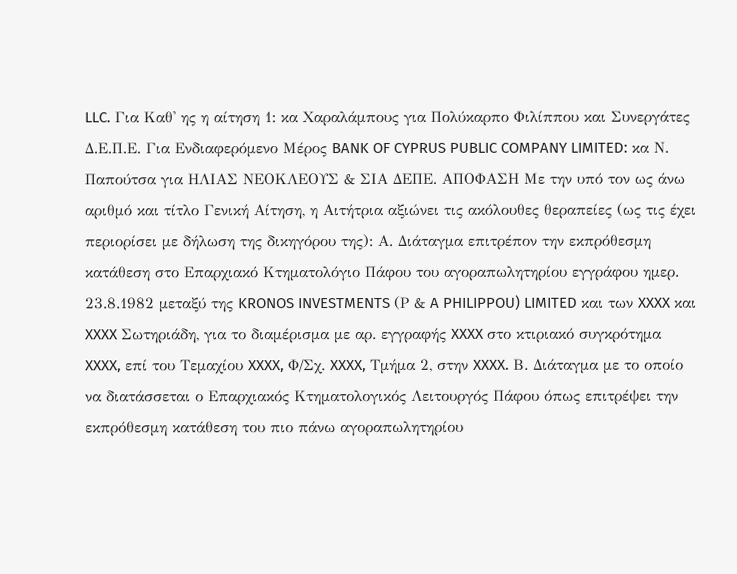LLC. Για Καθ' ης η αίτηση 1: κα Χαραλάμπους για Πολύκαρπο Φιλίππου και Συνεργάτες Δ.Ε.Π.Ε. Για Ενδιαφερόμενο Μέρος BANK OF CYPRUS PUBLIC COMPANY LIMITED: κα Ν. Παπούτσα για ΗΛΙΑΣ ΝΕΟΚΛΕΟΥΣ & ΣΙΑ ΔΕΠΕ. ΑΠΟΦΑΣΗ Με την υπό τον ως άνω αριθμό και τίτλο Γενική Αίτηση, η Αιτήτρια αξιώνει τις ακόλουθες θεραπείες (ως τις έχει περιορίσει με δήλωση της δικηγόρου της): Α. Διάταγμα επιτρέπον την εκπρόθεσμη κατάθεση στο Επαρχιακό Κτηματολόγιο Πάφου του αγοραπωλητηρίου εγγράφου ημερ. 23.8.1982 μεταξύ της KRONOS INVESTMENTS (Ρ & A PHILIPPOU) LIMITED και των XXXX και XXXX Σωτηριάδη, για το διαμέρισμα με αρ. εγγραφής XXXX στο κτιριακό συγκρότημα XXXX, επί του Tεμαχίου XXXX, Φ/Σχ. XXXX, Τμήμα 2, στην XXXX. Β. Διάταγμα με το οποίο να διατάσσεται ο Επαρχιακός Κτηματολογικός Λειτουργός Πάφου όπως επιτρέψει την εκπρόθεσμη κατάθεση του πιο πάνω αγοραπωλητηρίου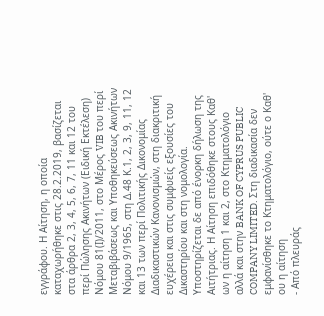εγγράφου. Η Αίτηση, η οποία καταχωρήθηκε στις 28.2.2019, βασίζεται στα άρθρα 2, 3, 4, 5, 6, 7, 11 και 12 του περί Πώλησης Ακινήτων (Ειδική Εκτέλεση) Νόμου 81(Ι)/2011, στο Μέρος VIB του περί Μεταβιβάσεως και Υποθηκεύσεως Ακινήτων Νόμου 9/1965, στη Δ.48 Κ.1, 2, 3, 9, 11, 12 και 13 των περί Πολιτικής Δικονομίας Διαδικαστικών Κανονισμών, στη διακριτική ευχέρεια και στις συμφυείς εξουσίες του Δικαστηρίου και στη νομολογία. Υποστηρίζεται δε από ένορκη δήλωση της Αιτήτριας. Η Αίτηση επιδόθηκε στους Καθ' ων η αίτηση 1 και 2, στο Κτηματολόγιο αλλά και στην BANK OF CYPRUS PUBLIC COMPANY LIMITED. Στη διαδικασία δεν εμφανίσθηκε το Κτηματολόγιο, ούτε ο Καθ' ου η αίτηση
- Από πλευράς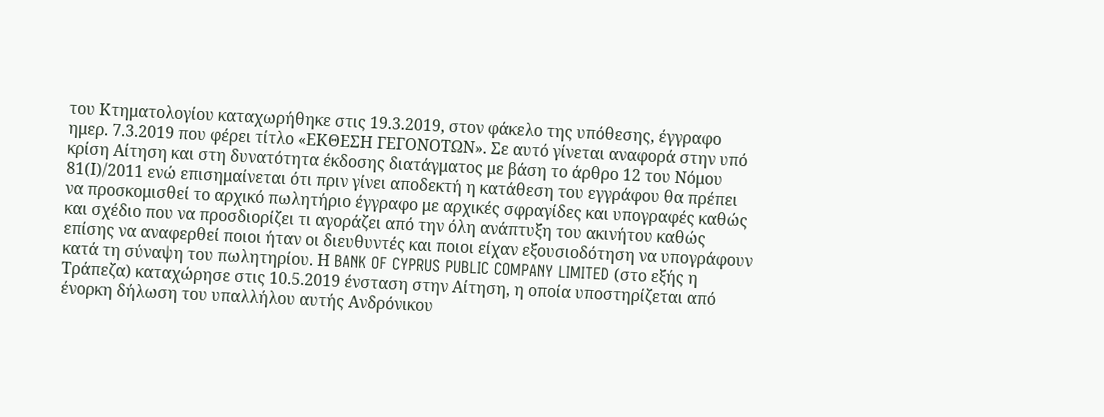του Κτηματολογίου καταχωρήθηκε στις 19.3.2019, στον φάκελο της υπόθεσης, έγγραφο ημερ. 7.3.2019 που φέρει τίτλο «ΕΚΘΕΣΗ ΓΕΓΟΝΟΤΩΝ». Σε αυτό γίνεται αναφορά στην υπό κρίση Αίτηση και στη δυνατότητα έκδοσης διατάγματος με βάση το άρθρο 12 του Νόμου 81(Ι)/2011 ενώ επισημαίνεται ότι πριν γίνει αποδεκτή η κατάθεση του εγγράφου θα πρέπει να προσκομισθεί το αρχικό πωλητήριο έγγραφο με αρχικές σφραγίδες και υπογραφές καθώς και σχέδιο που να προσδιορίζει τι αγοράζει από την όλη ανάπτυξη του ακινήτου καθώς επίσης να αναφερθεί ποιοι ήταν οι διευθυντές και ποιοι είχαν εξουσιοδότηση να υπογράφουν κατά τη σύναψη του πωλητηρίου. Η BANK OF CYPRUS PUBLIC COMPANY LIMITED (στο εξής η Τράπεζα) καταχώρησε στις 10.5.2019 ένσταση στην Αίτηση, η οποία υποστηρίζεται από ένορκη δήλωση του υπαλλήλου αυτής Ανδρόνικου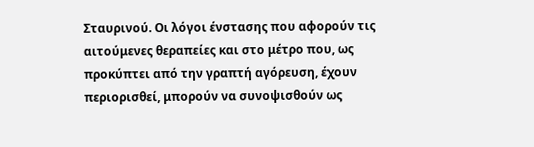Σταυρινού. Οι λόγοι ένστασης που αφορούν τις αιτούμενες θεραπείες και στο μέτρο που, ως προκύπτει από την γραπτή αγόρευση, έχουν περιορισθεί, μπορούν να συνοψισθούν ως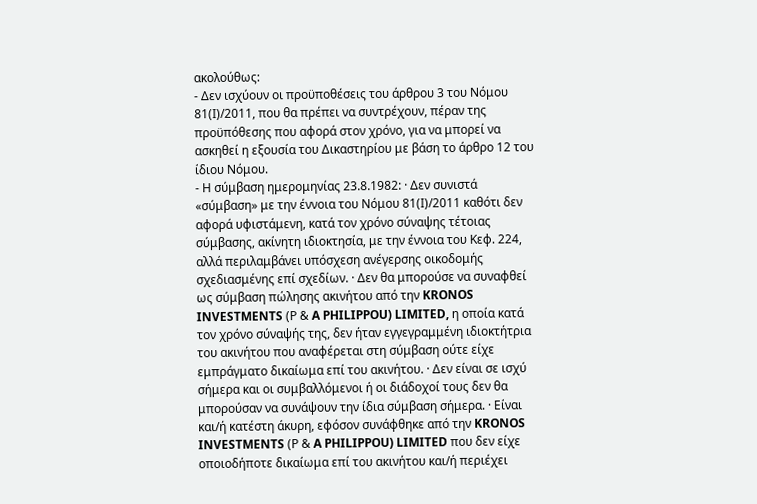ακολούθως:
- Δεν ισχύουν οι προϋποθέσεις του άρθρου 3 του Νόμου 81(Ι)/2011, που θα πρέπει να συντρέχουν, πέραν της προϋπόθεσης που αφορά στον χρόνο, για να μπορεί να ασκηθεί η εξουσία του Δικαστηρίου με βάση το άρθρο 12 του ίδιου Νόμου.
- Η σύμβαση ημερομηνίας 23.8.1982: · Δεν συνιστά «σύμβαση» με την έννοια του Νόμου 81(Ι)/2011 καθότι δεν αφορά υφιστάμενη, κατά τον χρόνο σύναψης τέτοιας σύμβασης, ακίνητη ιδιοκτησία, με την έννοια του Κεφ. 224, αλλά περιλαμβάνει υπόσχεση ανέγερσης οικοδομής σχεδιασμένης επί σχεδίων. · Δεν θα μπορούσε να συναφθεί ως σύμβαση πώλησης ακινήτου από την KRONOS INVESTMENTS (Ρ & A PHILIPPOU) LIMITED, η οποία κατά τον χρόνο σύναψής της, δεν ήταν εγγεγραμμένη ιδιοκτήτρια του ακινήτου που αναφέρεται στη σύμβαση ούτε είχε εμπράγματο δικαίωμα επί του ακινήτου. · Δεν είναι σε ισχύ σήμερα και οι συμβαλλόμενοι ή οι διάδοχοί τους δεν θα μπορούσαν να συνάψουν την ίδια σύμβαση σήμερα. · Είναι και/ή κατέστη άκυρη, εφόσον συνάφθηκε από την KRONOS INVESTMENTS (Ρ & A PHILIPPOU) LIMITED που δεν είχε οποιοδήποτε δικαίωμα επί του ακινήτου και/ή περιέχει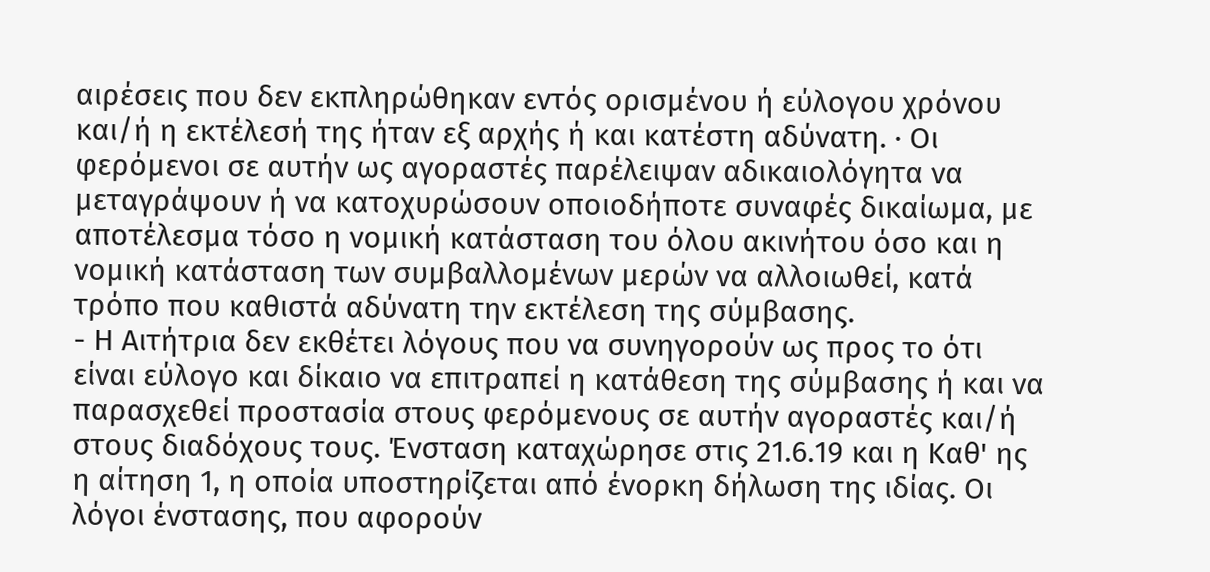αιρέσεις που δεν εκπληρώθηκαν εντός ορισμένου ή εύλογου χρόνου και/ή η εκτέλεσή της ήταν εξ αρχής ή και κατέστη αδύνατη. · Οι φερόμενοι σε αυτήν ως αγοραστές παρέλειψαν αδικαιολόγητα να μεταγράψουν ή να κατοχυρώσουν οποιοδήποτε συναφές δικαίωμα, με αποτέλεσμα τόσο η νομική κατάσταση του όλου ακινήτου όσο και η νομική κατάσταση των συμβαλλομένων μερών να αλλοιωθεί, κατά τρόπο που καθιστά αδύνατη την εκτέλεση της σύμβασης.
- Η Αιτήτρια δεν εκθέτει λόγους που να συνηγορούν ως προς το ότι είναι εύλογο και δίκαιο να επιτραπεί η κατάθεση της σύμβασης ή και να παρασχεθεί προστασία στους φερόμενους σε αυτήν αγοραστές και/ή στους διαδόχους τους. Ένσταση καταχώρησε στις 21.6.19 και η Καθ' ης η αίτηση 1, η οποία υποστηρίζεται από ένορκη δήλωση της ιδίας. Οι λόγοι ένστασης, που αφορούν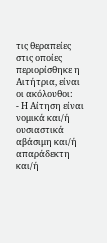τις θεραπείες στις οποίες περιορίσθηκε η Αιτήτρια, είναι οι ακόλουθοι:
- Η Αίτηση είναι νομικά και/ή ουσιαστικά αβάσιμη και/ή απαράδεκτη και/ή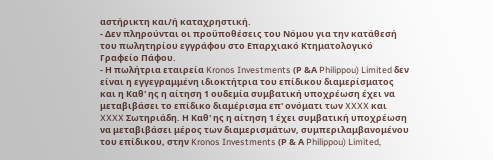αστήρικτη και/ή καταχρηστική.
- Δεν πληρούνται οι προϋποθέσεις του Νόμου για την κατάθεσή του πωλητηρίου εγγράφου στο Επαρχιακό Κτηματολογικό Γραφείο Πάφου.
- Η πωλήτρια εταιρεία Kronos Investments (Ρ &Α Philippou) Limited δεν είναι η εγγεγραμμένη ιδιοκτήτρια του επίδικου διαμερίσματος και η Καθ' ης η αίτηση 1 ουδεμία συμβατική υποχρέωση έχει να μεταβιβάσει το επίδικο διαμέρισμα επ' ονόματι των XXXX και XXXX Σωτηριάδη. Η Καθ' ης η αίτηση 1 έχει συμβατική υποχρέωση να μεταβιβάσει μέρος των διαμερισμάτων, συμπεριλαμβανομένου του επίδικου, στην Kronos Investments (Ρ & Α Philippou) Limited,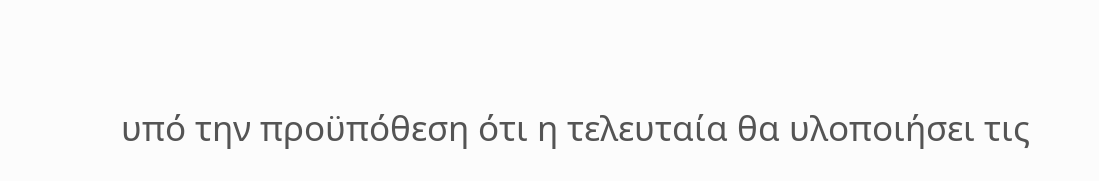υπό την προϋπόθεση ότι η τελευταία θα υλοποιήσει τις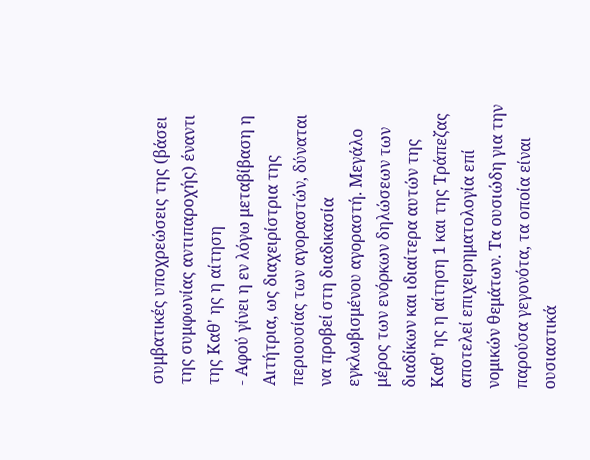συμβατικές υποχρεώσεις της (βάσει της συμφωνίας αντιπαροχής) έναντι της Καθ' ης η αίτηση
- Αφού γίνει η εν λόγω μεταβίβαση η Αιτήτρια, ως διαχειρίστρια της περιουσίας των αγοραστών, δύναται να προβεί στη διαδικασία εγκλωβισμένου αγοραστή. Μεγάλο μέρος των ενόρκων δηλώσεων των διαδίκων και ιδιαίτερα αυτών της Καθ' ης η αίτηση 1 και της Τράπεζας αποτελεί επιχειρηματολογία επί νομικών θεμάτων. Τα ουσιώδη για την παρούσα γεγονότα, τα οποία είναι ουσιαστικά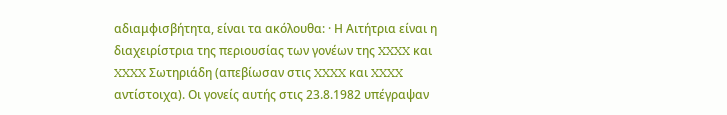αδιαμφισβήτητα, είναι τα ακόλουθα: · Η Αιτήτρια είναι η διαχειρίστρια της περιουσίας των γονέων της XXXX και XXXX Σωτηριάδη (απεβίωσαν στις XXXX και XXXX αντίστοιχα). Οι γονείς αυτής στις 23.8.1982 υπέγραψαν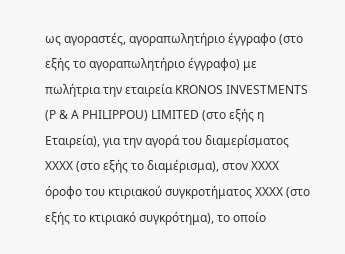ως αγοραστές, αγοραπωλητήριο έγγραφο (στο εξής το αγοραπωλητήριο έγγραφο) με πωλήτρια την εταιρεία KRONOS INVESTMENTS (Ρ & A PHILIPPOU) LIMITED (στο εξής η Εταιρεία), για την αγορά του διαμερίσματος XXXX (στο εξής το διαμέρισμα), στον XXXX όροφο του κτιριακού συγκροτήματος XXXX (στο εξής το κτιριακό συγκρότημα), το οποίο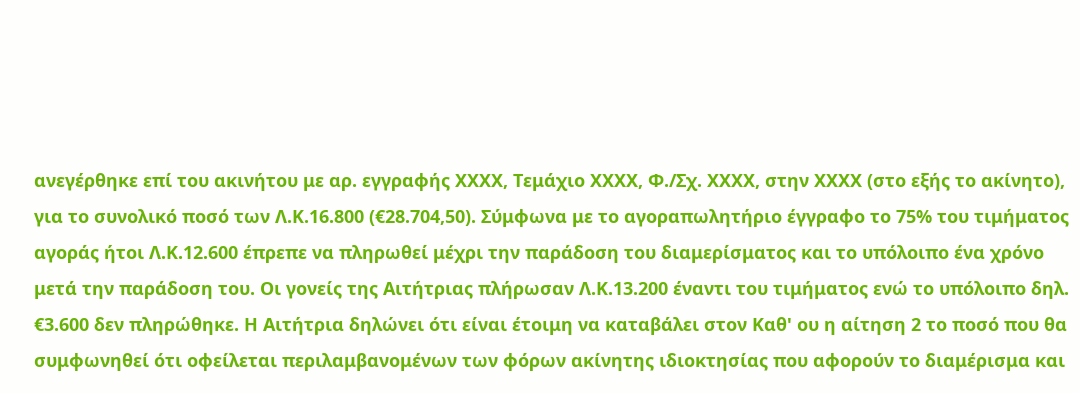ανεγέρθηκε επί του ακινήτου με αρ. εγγραφής XXXX, Τεμάχιο XXXX, Φ./Σχ. XXXX, στην XXXX (στο εξής το ακίνητο), για το συνολικό ποσό των Λ.Κ.16.800 (€28.704,50). Σύμφωνα με το αγοραπωλητήριο έγγραφο το 75% του τιμήματος αγοράς ήτοι Λ.Κ.12.600 έπρεπε να πληρωθεί μέχρι την παράδοση του διαμερίσματος και το υπόλοιπο ένα χρόνο μετά την παράδοση του. Οι γονείς της Αιτήτριας πλήρωσαν Λ.Κ.13.200 έναντι του τιμήματος ενώ το υπόλοιπο δηλ. €3.600 δεν πληρώθηκε. Η Αιτήτρια δηλώνει ότι είναι έτοιμη να καταβάλει στον Καθ' ου η αίτηση 2 το ποσό που θα συμφωνηθεί ότι οφείλεται περιλαμβανομένων των φόρων ακίνητης ιδιοκτησίας που αφορούν το διαμέρισμα και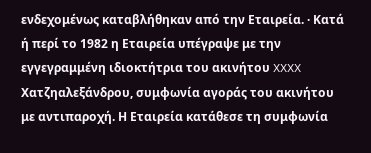ενδεχομένως καταβλήθηκαν από την Εταιρεία. · Κατά ή περί το 1982 η Εταιρεία υπέγραψε με την εγγεγραμμένη ιδιοκτήτρια του ακινήτου XXXX Χατζηαλεξάνδρου, συμφωνία αγοράς του ακινήτου με αντιπαροχή. Η Εταιρεία κατάθεσε τη συμφωνία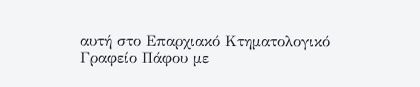αυτή στο Επαρχιακό Κτηματολογικό Γραφείο Πάφου με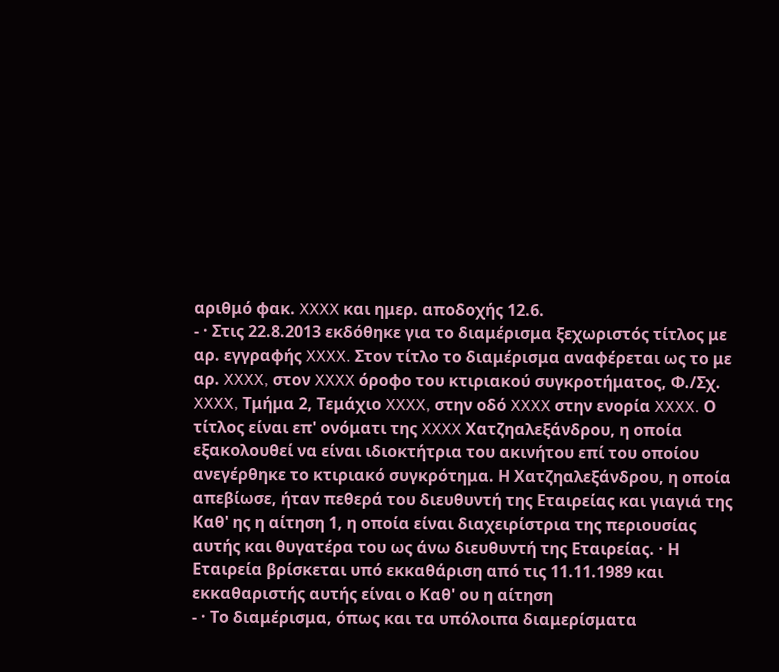αριθμό φακ. XXXX και ημερ. αποδοχής 12.6.
- · Στις 22.8.2013 εκδόθηκε για το διαμέρισμα ξεχωριστός τίτλος με αρ. εγγραφής XXXX. Στον τίτλο το διαμέρισμα αναφέρεται ως το με αρ. XXXX, στον XXXX όροφο του κτιριακού συγκροτήματος, Φ./Σχ. XXXX, Τμήμα 2, Τεμάχιο XXXX, στην οδό XXXX στην ενορία XXXX. Ο τίτλος είναι επ' ονόματι της XXXX Χατζηαλεξάνδρου, η οποία εξακολουθεί να είναι ιδιοκτήτρια του ακινήτου επί του οποίου ανεγέρθηκε το κτιριακό συγκρότημα. Η Χατζηαλεξάνδρου, η οποία απεβίωσε, ήταν πεθερά του διευθυντή της Εταιρείας και γιαγιά της Καθ' ης η αίτηση 1, η οποία είναι διαχειρίστρια της περιουσίας αυτής και θυγατέρα του ως άνω διευθυντή της Εταιρείας. · Η Εταιρεία βρίσκεται υπό εκκαθάριση από τις 11.11.1989 και εκκαθαριστής αυτής είναι ο Καθ' ου η αίτηση
- · Το διαμέρισμα, όπως και τα υπόλοιπα διαμερίσματα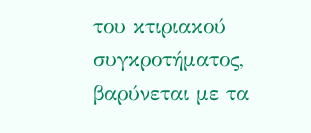του κτιριακού συγκροτήματος, βαρύνεται με τα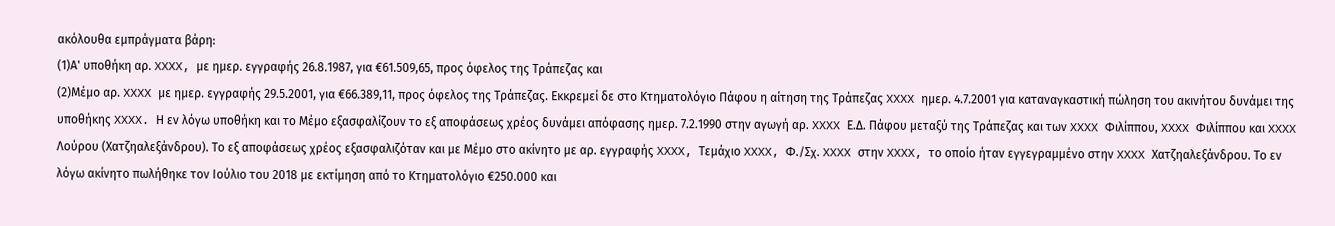ακόλουθα εμπράγματα βάρη:
(1)Α' υποθήκη αρ. XXXX, με ημερ. εγγραφής 26.8.1987, για €61.509,65, προς όφελος της Τράπεζας και
(2)Μέμο αρ. XXXX με ημερ. εγγραφής 29.5.2001, για €66.389,11, προς όφελος της Τράπεζας. Εκκρεμεί δε στο Κτηματολόγιο Πάφου η αίτηση της Τράπεζας XXXX ημερ. 4.7.2001 για καταναγκαστική πώληση του ακινήτου δυνάμει της υποθήκης XXXX. Η εν λόγω υποθήκη και το Μέμο εξασφαλίζουν το εξ αποφάσεως χρέος δυνάμει απόφασης ημερ. 7.2.1990 στην αγωγή αρ. XXXX Ε.Δ. Πάφου μεταξύ της Τράπεζας και των XXXX Φιλίππου, XXXX Φιλίππου και XXXX Λούρου (Χατζηαλεξάνδρου). Το εξ αποφάσεως χρέος εξασφαλιζόταν και με Μέμο στο ακίνητο με αρ. εγγραφής XXXX, Τεμάχιο XXXX, Φ./Σχ. XXXX στην XXXX, το οποίο ήταν εγγεγραμμένο στην XXXX Χατζηαλεξάνδρου. Το εν λόγω ακίνητο πωλήθηκε τον Ιούλιο του 2018 με εκτίμηση από το Κτηματολόγιο €250.000 και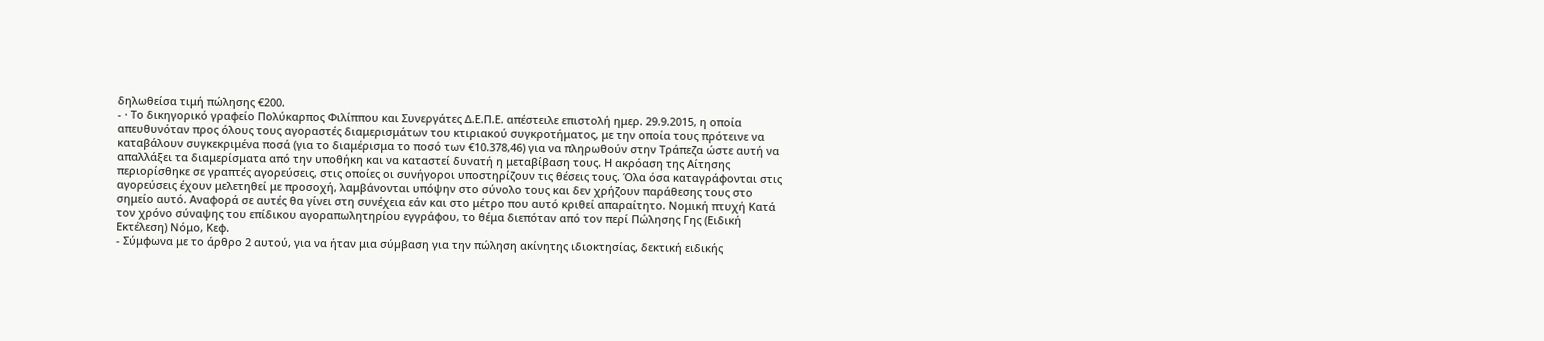δηλωθείσα τιμή πώλησης €200.
- · Το δικηγορικό γραφείο Πολύκαρπος Φιλίππου και Συνεργάτες Δ.Ε.Π.Ε. απέστειλε επιστολή ημερ. 29.9.2015, η οποία απευθυνόταν προς όλους τους αγοραστές διαμερισμάτων του κτιριακού συγκροτήματος, με την οποία τους πρότεινε να καταβάλουν συγκεκριμένα ποσά (για το διαμέρισμα το ποσό των €10.378,46) για να πληρωθούν στην Τράπεζα ώστε αυτή να απαλλάξει τα διαμερίσματα από την υποθήκη και να καταστεί δυνατή η μεταβίβαση τους. Η ακρόαση της Αίτησης περιορίσθηκε σε γραπτές αγορεύσεις, στις οποίες οι συνήγοροι υποστηρίζουν τις θέσεις τους. Όλα όσα καταγράφονται στις αγορεύσεις έχουν μελετηθεί με προσοχή, λαμβάνονται υπόψην στο σύνολο τους και δεν χρήζουν παράθεσης τους στο σημείο αυτό. Αναφορά σε αυτές θα γίνει στη συνέχεια εάν και στο μέτρο που αυτό κριθεί απαραίτητο. Νομική πτυχή Κατά τον χρόνο σύναψης του επίδικου αγοραπωλητηρίου εγγράφου, το θέμα διεπόταν από τον περί Πώλησης Γης (Ειδική Εκτέλεση) Νόμο, Κεφ.
- Σύμφωνα με το άρθρο 2 αυτού, για να ήταν μια σύµβαση για την πώληση ακίνητης ιδιοκτησίας, δεκτική ειδικής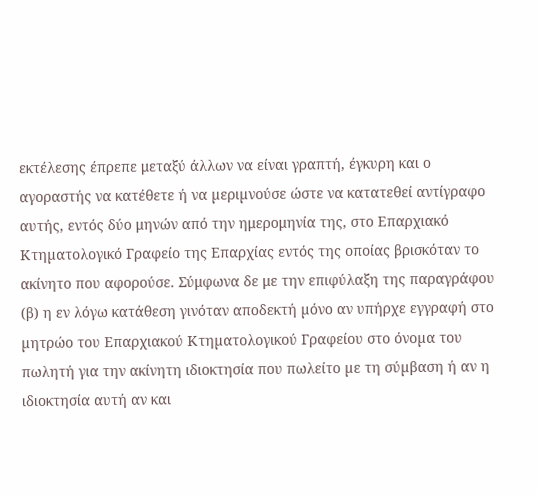εκτέλεσης έπρεπε μεταξύ άλλων να είναι γραπτή, έγκυρη και ο αγοραστής να κατέθετε ή να µεριµνούσε ώστε να κατατεθεί αντίγραφο αυτής, εντός δύο μηνών από την ημερομηνία της, στο Επαρχιακό Κτηµατολογικό Γραφείο της Επαρχίας εντός της οποίας βρισκόταν το ακίνητο που αφορούσε. Σύμφωνα δε με την επιφύλαξη της παραγράφου (β) η εν λόγω κατάθεση γινόταν αποδεκτή µόνο αν υπήρχε εγγραφή στο µητρώο του Επαρχιακού Κτηµατολογικού Γραφείου στο όνοµα του πωλητή για την ακίνητη ιδιοκτησία που πωλείτο µε τη σύµβαση ή αν η ιδιοκτησία αυτή αν και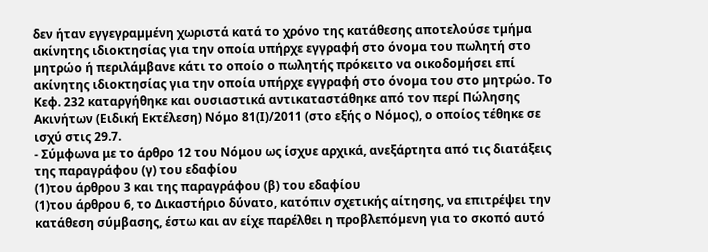δεν ήταν εγγεγραµµένη χωριστά κατά το χρόνο της κατάθεσης αποτελούσε τµήµα ακίνητης ιδιοκτησίας για την οποία υπήρχε εγγραφή στο όνοµα του πωλητή στο µητρώο ή περιλάμβανε κάτι το οποίο ο πωλητής πρόκειτο να οικοδοµήσει επί ακίνητης ιδιοκτησίας για την οποία υπήρχε εγγραφή στο όνοµα του στο µητρώο. Το Κεφ. 232 καταργήθηκε και ουσιαστικά αντικαταστάθηκε από τον περί Πώλησης Ακινήτων (Ειδική Εκτέλεση) Νόμο 81(Ι)/2011 (στο εξής ο Νόμος), ο οποίος τέθηκε σε ισχύ στις 29.7.
- Σύμφωνα με το άρθρο 12 του Νόμου ως ίσχυε αρχικά, ανεξάρτητα από τις διατάξεις της παραγράφου (γ) του εδαφίου
(1)του άρθρου 3 και της παραγράφου (β) του εδαφίου
(1)του άρθρου 6, το Δικαστήριο δύνατο, κατόπιν σχετικής αίτησης, να επιτρέψει την κατάθεση σύµβασης, έστω και αν είχε παρέλθει η προβλεπόµενη για το σκοπό αυτό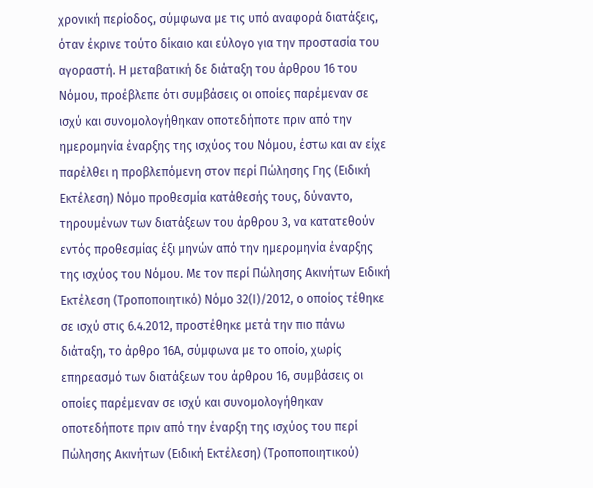χρονική περίοδος, σύµφωνα µε τις υπό αναφορά διατάξεις, όταν έκρινε τούτο δίκαιο και εύλογο για την προστασία του αγοραστή. Η μεταβατική δε διάταξη του άρθρου 16 του Νόμου, προέβλεπε ότι συµβάσεις οι οποίες παρέμεναν σε ισχύ και συνοµολογήθηκαν οποτεδήποτε πριν από την ηµεροµηνία έναρξης της ισχύος του Νόµου, έστω και αν είχε παρέλθει η προβλεπόµενη στον περί Πώλησης Γης (Ειδική Εκτέλεση) Νόµο προθεσµία κατάθεσής τους, δύναντο, τηρουµένων των διατάξεων του άρθρου 3, να κατατεθούν εντός προθεσµίας έξι µηνών από την ηµεροµηνία έναρξης της ισχύος του Νόµου. Με τον περί Πώλησης Ακινήτων Ειδική Εκτέλεση (Τροποποιητικό) Νόμο 32(Ι)/2012, ο οποίος τέθηκε σε ισχύ στις 6.4.2012, προστέθηκε μετά την πιο πάνω διάταξη, το άρθρο 16Α, σύμφωνα με το οποίο, χωρίς επηρεασµό των διατάξεων του άρθρου 16, συµβάσεις οι οποίες παρέμεναν σε ισχύ και συνοµολογήθηκαν οποτεδήποτε πριν από την έναρξη της ισχύος του περί Πώλησης Ακινήτων (Ειδική Εκτέλεση) (Τροποποιητικού)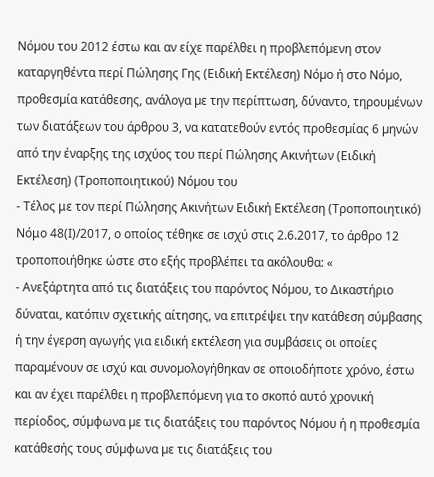Νόµου του 2012 έστω και αν είχε παρέλθει η προβλεπόµενη στον καταργηθέντα περί Πώλησης Γης (Ειδική Εκτέλεση) Νόµο ή στο Νόµο, προθεσµία κατάθεσης, ανάλογα µε την περίπτωση, δύναντο, τηρουµένων των διατάξεων του άρθρου 3, να κατατεθούν εντός προθεσµίας 6 µηνών από την έναρξης της ισχύος του περί Πώλησης Ακινήτων (Ειδική Εκτέλεση) (Τροποποιητικού) Νόµου του
- Τέλος με τον περί Πώλησης Ακινήτων Ειδική Εκτέλεση (Τροποποιητικό) Νόμο 48(Ι)/2017, ο οποίος τέθηκε σε ισχύ στις 2.6.2017, το άρθρο 12 τροποποιήθηκε ώστε στο εξής προβλέπει τα ακόλουθα: «
- Ανεξάρτητα από τις διατάξεις του παρόντος Νόµου, το Δικαστήριο δύναται, κατόπιν σχετικής αίτησης, να επιτρέψει την κατάθεση σύµβασης ή την έγερση αγωγής για ειδική εκτέλεση για συµβάσεις οι οποίες παραµένουν σε ισχύ και συνοµολογήθηκαν σε οποιοδήποτε χρόνο, έστω και αν έχει παρέλθει η προβλεπόµενη για το σκοπό αυτό χρονική περίοδος, σύµφωνα µε τις διατάξεις του παρόντος Νόµου ή η προθεσµία κατάθεσής τους σύµφωνα µε τις διατάξεις του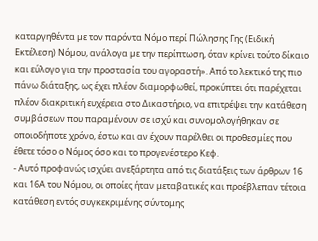καταργηθέντα µε τον παρόντα Νόµο περί Πώλησης Γης (Ειδική Εκτέλεση) Νόµου, ανάλογα µε την περίπτωση, όταν κρίνει τούτο δίκαιο και εύλογο για την προστασία του αγοραστή». Από το λεκτικό της πιο πάνω διάταξης, ως έχει πλέον διαμορφωθεί, προκύπτει ότι παρέχεται πλέον διακριτική ευχέρεια στο Δικαστήριο, να επιτρέψει την κατάθεση συµβάσεων που παραµένουν σε ισχύ και συνοµολογήθηκαν σε οποιοδήποτε χρόνο, έστω και αν έχουν παρέλθει οι προθεσμίες που έθετε τόσο ο Νόμος όσο και το προγενέστερο Κεφ.
- Αυτό προφανώς ισχύει ανεξάρτητα από τις διατάξεις των άρθρων 16 και 16Α του Νόμου, οι οποίες ήταν μεταβατικές και προέβλεπαν τέτοια κατάθεση εντός συγκεκριμένης σύντομης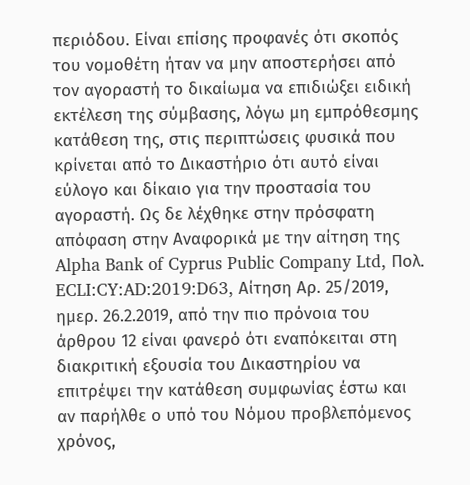περιόδου. Είναι επίσης προφανές ότι σκοπός του νομοθέτη ήταν να μην αποστερήσει από τον αγοραστή το δικαίωμα να επιδιώξει ειδική εκτέλεση της σύμβασης, λόγω μη εμπρόθεσμης κατάθεση της, στις περιπτώσεις φυσικά που κρίνεται από το Δικαστήριο ότι αυτό είναι εύλογο και δίκαιο για την προστασία του αγοραστή. Ως δε λέχθηκε στην πρόσφατη απόφαση στην Αναφορικά με την αίτηση της Alpha Bank of Cyprus Public Company Ltd, Πολ. ECLI:CY:AD:2019:D63, Αίτηση Αρ. 25/2019, ημερ. 26.2.2019, από την πιο πρόνοια του άρθρου 12 είναι φανερό ότι εναπόκειται στη διακριτική εξουσία του Δικαστηρίου να επιτρέψει την κατάθεση συμφωνίας έστω και αν παρήλθε ο υπό του Νόμου προβλεπόμενος χρόνος,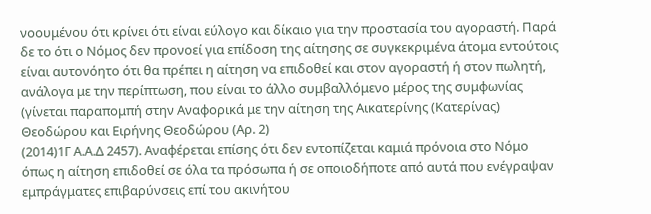νοουμένου ότι κρίνει ότι είναι εύλογο και δίκαιο για την προστασία του αγοραστή. Παρά δε το ότι ο Νόμος δεν προνοεί για επίδοση της αίτησης σε συγκεκριμένα άτομα εντούτοις είναι αυτονόητο ότι θα πρέπει η αίτηση να επιδοθεί και στον αγοραστή ή στον πωλητή, ανάλογα με την περίπτωση, που είναι το άλλο συμβαλλόμενο μέρος της συμφωνίας (γίνεται παραπομπή στην Αναφορικά με την αίτηση της Αικατερίνης (Κατερίνας) Θεοδώρου και Ειρήνης Θεοδώρου (Αρ. 2)
(2014)1Γ Α.Α.Δ 2457). Αναφέρεται επίσης ότι δεν εντοπίζεται καμιά πρόνοια στο Νόμο όπως η αίτηση επιδοθεί σε όλα τα πρόσωπα ή σε οποιοδήποτε από αυτά που ενέγραψαν εμπράγματες επιβαρύνσεις επί του ακινήτου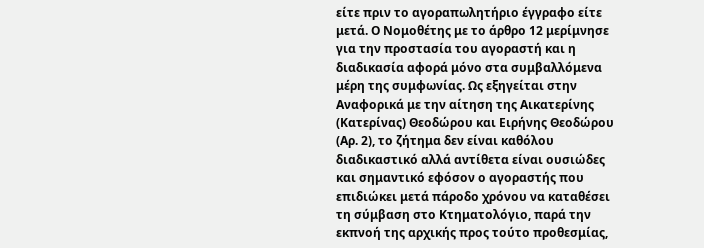είτε πριν το αγοραπωλητήριο έγγραφο είτε μετά. Ο Νομοθέτης με το άρθρο 12 μερίμνησε για την προστασία του αγοραστή και η διαδικασία αφορά μόνο στα συμβαλλόμενα μέρη της συμφωνίας. Ως εξηγείται στην Αναφορικά με την αίτηση της Αικατερίνης (Κατερίνας) Θεοδώρου και Ειρήνης Θεοδώρου (Αρ. 2), το ζήτημα δεν είναι καθόλου διαδικαστικό αλλά αντίθετα είναι ουσιώδες και σημαντικό εφόσον ο αγοραστής που επιδιώκει μετά πάροδο χρόνου να καταθέσει τη σύμβαση στο Κτηματολόγιο, παρά την εκπνοή της αρχικής προς τούτο προθεσμίας,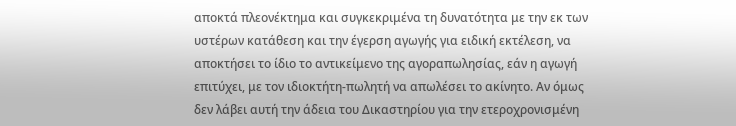αποκτά πλεονέκτημα και συγκεκριμένα τη δυνατότητα με την εκ των υστέρων κατάθεση και την έγερση αγωγής για ειδική εκτέλεση, να αποκτήσει το ίδιο το αντικείμενο της αγοραπωλησίας, εάν η αγωγή επιτύχει, με τον ιδιοκτήτη-πωλητή να απωλέσει το ακίνητο. Αν όμως δεν λάβει αυτή την άδεια του Δικαστηρίου για την ετεροχρονισμένη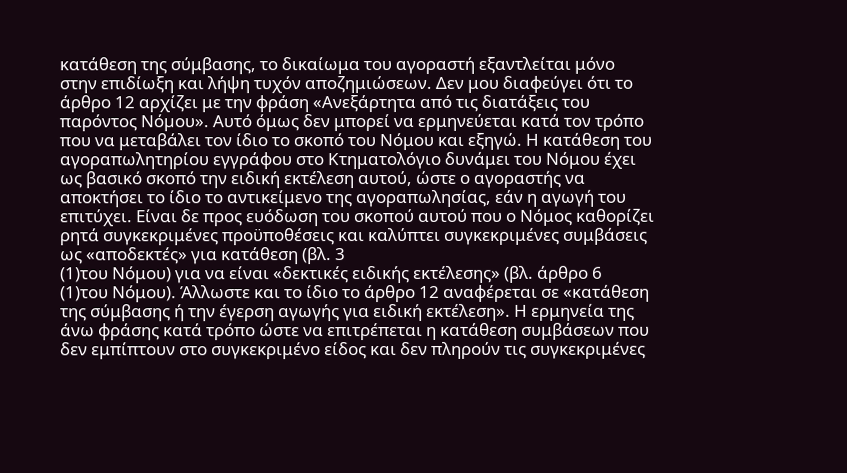κατάθεση της σύμβασης, το δικαίωμα του αγοραστή εξαντλείται μόνο στην επιδίωξη και λήψη τυχόν αποζημιώσεων. Δεν μου διαφεύγει ότι το άρθρο 12 αρχίζει με την φράση «Ανεξάρτητα από τις διατάξεις του παρόντος Νόµου». Αυτό όμως δεν μπορεί να ερμηνεύεται κατά τον τρόπο που να μεταβάλει τον ίδιο το σκοπό του Νόμου και εξηγώ. Η κατάθεση του αγοραπωλητηρίου εγγράφου στο Κτηματολόγιο δυνάμει του Νόμου έχει ως βασικό σκοπό την ειδική εκτέλεση αυτού, ώστε ο αγοραστής να αποκτήσει το ίδιο το αντικείμενο της αγοραπωλησίας, εάν η αγωγή του επιτύχει. Είναι δε προς ευόδωση του σκοπού αυτού που ο Νόμος καθορίζει ρητά συγκεκριμένες προϋποθέσεις και καλύπτει συγκεκριμένες συμβάσεις ως «αποδεκτές» για κατάθεση (βλ. 3
(1)του Νόμου) για να είναι «δεκτικές ειδικής εκτέλεσης» (βλ. άρθρο 6
(1)του Νόμου). Άλλωστε και το ίδιο το άρθρο 12 αναφέρεται σε «κατάθεση της σύμβασης ή την έγερση αγωγής για ειδική εκτέλεση». Η ερμηνεία της άνω φράσης κατά τρόπο ώστε να επιτρέπεται η κατάθεση συμβάσεων που δεν εμπίπτουν στο συγκεκριμένο είδος και δεν πληρούν τις συγκεκριμένες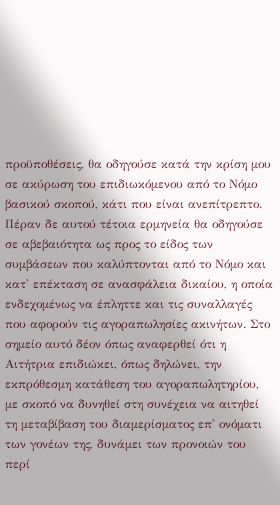προϋποθέσεις, θα οδηγούσε κατά την κρίση μου σε ακύρωση του επιδιωκόμενου από το Νόμο βασικού σκοπού, κάτι που είναι ανεπίτρεπτο. Πέραν δε αυτού τέτοια ερμηνεία θα οδηγούσε σε αβεβαιότητα ως προς το είδος των συμβάσεων που καλύπτονται από το Νόμο και κατ' επέκταση σε ανασφάλεια δικαίου, η οποία ενδεχομένως να έπληττε και τις συναλλαγές που αφορούν τις αγοραπωλησίες ακινήτων. Στο σημείο αυτό δέον όπως αναφερθεί ότι η Αιτήτρια επιδιώκει, όπως δηλώνει, την εκπρόθεσμη κατάθεση του αγοραπωλητηρίου, με σκοπό να δυνηθεί στη συνέχεια να αιτηθεί τη μεταβίβαση του διαμερίσματος επ' ονόματι των γονέων της, δυνάμει των προνοιών του περί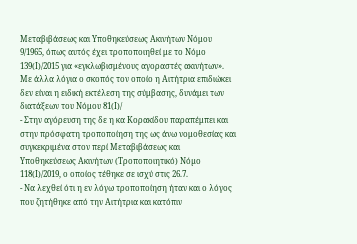Μεταβιβάσεως και Υποθηκεύσεως Ακινήτων Νόμου 9/1965, όπως αυτός έχει τροποποιηθεί με το Νόμο 139(Ι)/2015 για «εγκλωβισμένους αγοραστές ακινήτων». Με άλλα λόγια ο σκοπός τον οποίο η Αιτήτρια επιδιώκει δεν είναι η ειδική εκτέλεση της σύμβασης, δυνάμει των διατάξεων του Νόμου 81(Ι)/
- Στην αγόρευση της δε η κα Κορακίδου παραπέμπει και στην πρόσφατη τροποποίηση της ως άνω νομοθεσίας και συγκεκριμένα στον περί Μεταβιβάσεως και Υποθηκεύσεως Ακινήτων (Τροποποιητικό) Νόµο 118(Ι)/2019, ο οποίος τέθηκε σε ισχύ στις 26.7.
- Να λεχθεί ότι η εν λόγω τροποποίηση ήταν και ο λόγος που ζητήθηκε από την Αιτήτρια και κατόπιν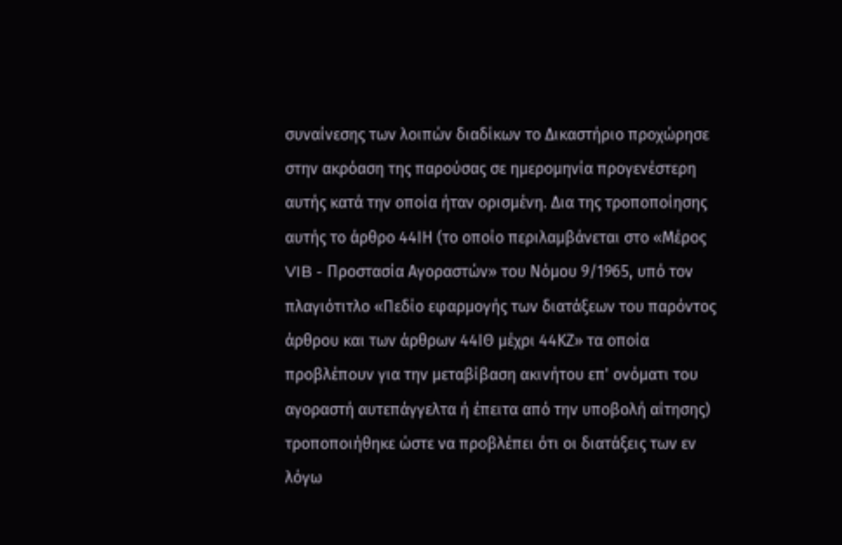συναίνεσης των λοιπών διαδίκων το Δικαστήριο προχώρησε στην ακρόαση της παρούσας σε ημερομηνία προγενέστερη αυτής κατά την οποία ήταν ορισμένη. Δια της τροποποίησης αυτής το άρθρο 44ΙΗ (το οποίο περιλαμβάνεται στο «Μέρος VIB - Προστασία Αγοραστών» του Νόμου 9/1965, υπό τον πλαγιότιτλο «Πεδίο εφαρµογής των διατάξεων του παρόντος άρθρου και των άρθρων 44ΙΘ µέχρι 44ΚΖ» τα οποία προβλέπουν για την μεταβίβαση ακινήτου επ' ονόµατι του αγοραστή αυτεπάγγελτα ή έπειτα από την υποβολή αίτησης) τροποποιήθηκε ώστε να προβλέπει ότι οι διατάξεις των εν λόγω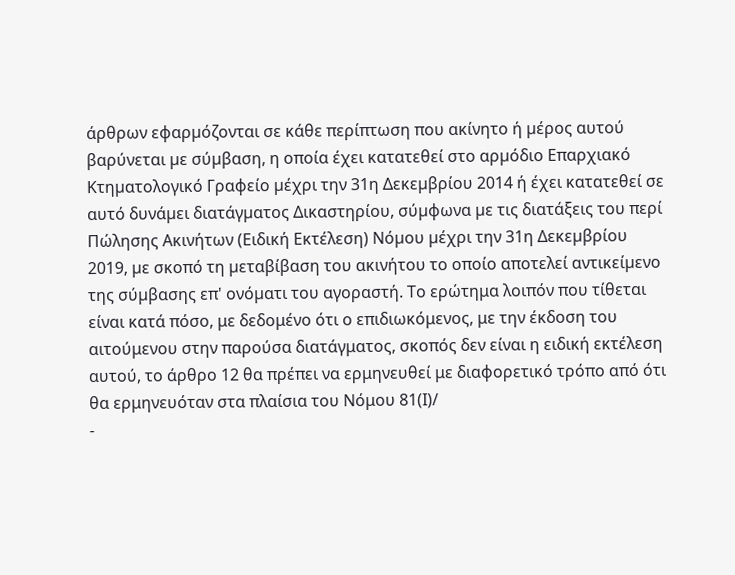άρθρων εφαρµόζονται σε κάθε περίπτωση που ακίνητο ή µέρος αυτού βαρύνεται µε σύµβαση, η οποία έχει κατατεθεί στο αρµόδιο Επαρχιακό Κτηµατολογικό Γραφείο µέχρι την 31η Δεκεµβρίου 2014 ή έχει κατατεθεί σε αυτό δυνάµει διατάγµατος Δικαστηρίου, σύµφωνα µε τις διατάξεις του περί Πώλησης Ακινήτων (Ειδική Εκτέλεση) Νόµου µέχρι την 31η Δεκεµβρίου 2019, µε σκοπό τη µεταβίβαση του ακινήτου το οποίο αποτελεί αντικείµενο της σύµβασης επ' ονόµατι του αγοραστή. Το ερώτημα λοιπόν που τίθεται είναι κατά πόσο, με δεδομένο ότι ο επιδιωκόμενος, με την έκδοση του αιτούμενου στην παρούσα διατάγματος, σκοπός δεν είναι η ειδική εκτέλεση αυτού, το άρθρο 12 θα πρέπει να ερμηνευθεί με διαφορετικό τρόπο από ότι θα ερμηνευόταν στα πλαίσια του Νόμου 81(Ι)/
-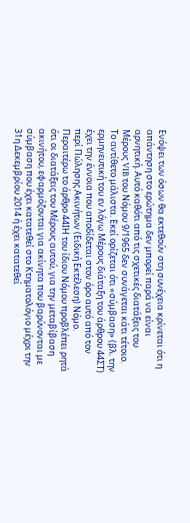Ενόψει των όσων θα εκτεθούν στη συνέχεια κρίνεται ότι η απάντηση στο ερώτημα δεν μπορεί παρά να είναι αρνητική. Αυτό καθότι από τις σχετικές διατάξεις του Μέρους VIB του Νόμου 9/1965 δεν συνάγεται κάτι τέτοιο. Το αντίθετο μάλιστα. Εκεί ορίζεται ότι «σύμβαση» (βλ. την ερμηνευτική του εν λόγω Μέρους διάταξη του άρθρου 44ΣΤ) έχει την έννοια που αποδίδεται στον όρο αυτό από τον περί Πώλησης Ακινήτων (Ειδική Εκτέλεση) Νόµο. Περαιτέρω το άρθρο 44ΙΗ του ίδιου Νόμου προβλέπει ρητά ότι οι διατάξεις του Μέρους αυτού, για την μεταβίβαση ακινήτου, εφαρμόζονται για ακίνητα που βαρύνονται με σύµβαση που έχει κατατεθεί στο Κτηματολόγιο µέχρι την 31η Δεκεµβρίου 2014 ή έχει κατατεθεί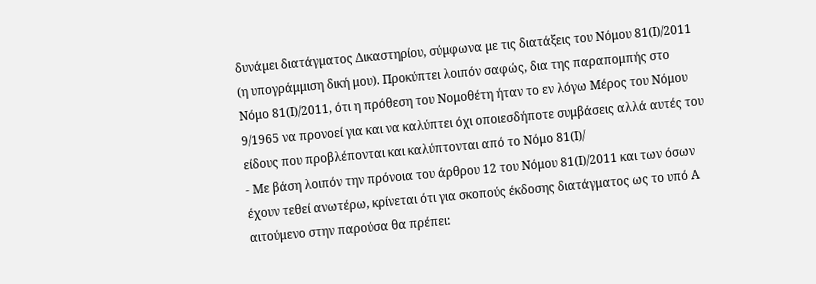δυνάµει διατάγµατος Δικαστηρίου, σύµφωνα µε τις διατάξεις του Νόμου 81(Ι)/2011 (η υπογράμμιση δική μου). Προκύπτει λοιπόν σαφώς, δια της παραπομπής στο Νόμο 81(Ι)/2011, ότι η πρόθεση του Νομοθέτη ήταν το εν λόγω Μέρος του Νόμου 9/1965 να προνοεί για και να καλύπτει όχι οποιεσδήποτε συμβάσεις αλλά αυτές του είδους που προβλέπονται και καλύπτονται από το Νόμο 81(Ι)/
- Με βάση λοιπόν την πρόνοια του άρθρου 12 του Νόμου 81(Ι)/2011 και των όσων έχουν τεθεί ανωτέρω, κρίνεται ότι για σκοπούς έκδοσης διατάγματος ως το υπό Α αιτούμενο στην παρούσα θα πρέπει: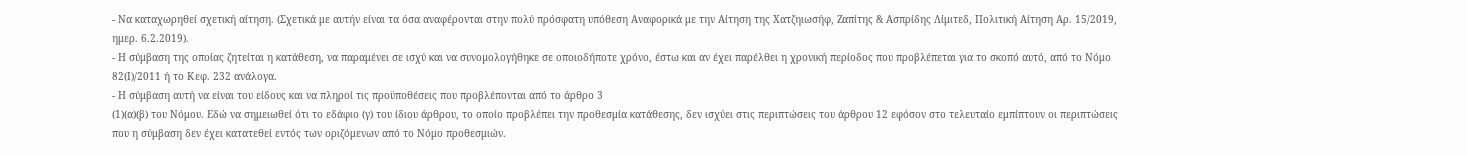- Να καταχωρηθεί σχετική αίτηση. (Σχετικά με αυτήν είναι τα όσα αναφέρονται στην πολύ πρόσφατη υπόθεση Αναφορικά με την Αίτηση της Χατζηιωσήφ, Ζαπίτης & Ασπρίδης Λίμιτεδ, Πολιτική Αίτηση Αρ. 15/2019, ημερ. 6.2.2019).
- Η σύμβαση της οποίας ζητείται η κατάθεση, να παραμένει σε ισχύ και να συνοµολογήθηκε σε οποιοδήποτε χρόνο, έστω και αν έχει παρέλθει η χρονική περίοδος που προβλέπεται για το σκοπό αυτό, από το Νόμο 82(Ι)/2011 ή το Κεφ. 232 ανάλογα.
- Η σύμβαση αυτή να είναι του είδους και να πληροί τις προϋποθέσεις που προβλέπονται από το άρθρο 3
(1)(α)(β) του Νόμου. Εδώ να σημειωθεί ότι το εδάφιο (γ) του ίδιου άρθρου, το οποίο προβλέπει την προθεσμία κατάθεσης, δεν ισχύει στις περιπτώσεις του άρθρου 12 εφόσον στο τελευταίο εμπίπτουν οι περιπτώσεις που η σύμβαση δεν έχει κατατεθεί εντός των οριζόμενων από το Νόμο προθεσμιών.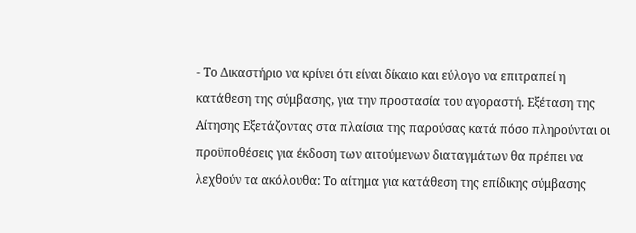- Το Δικαστήριο να κρίνει ότι είναι δίκαιο και εύλογο να επιτραπεί η κατάθεση της σύμβασης, για την προστασία του αγοραστή. Εξέταση της Αίτησης Εξετάζοντας στα πλαίσια της παρούσας κατά πόσο πληρούνται οι προϋποθέσεις για έκδοση των αιτούμενων διαταγμάτων θα πρέπει να λεχθούν τα ακόλουθα: Το αίτημα για κατάθεση της επίδικης σύμβασης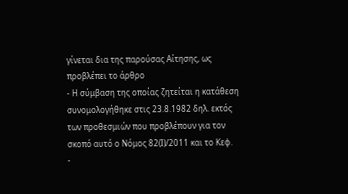γίνεται δια της παρούσας Αίτησης, ως προβλέπει το άρθρο
- Η σύμβαση της οποίας ζητείται η κατάθεση συνομολογήθηκε στις 23.8.1982 δηλ. εκτός των προθεσμιών που προβλέπουν για τον σκοπό αυτό ο Νόμος 82(Ι)/2011 και το Κεφ.
-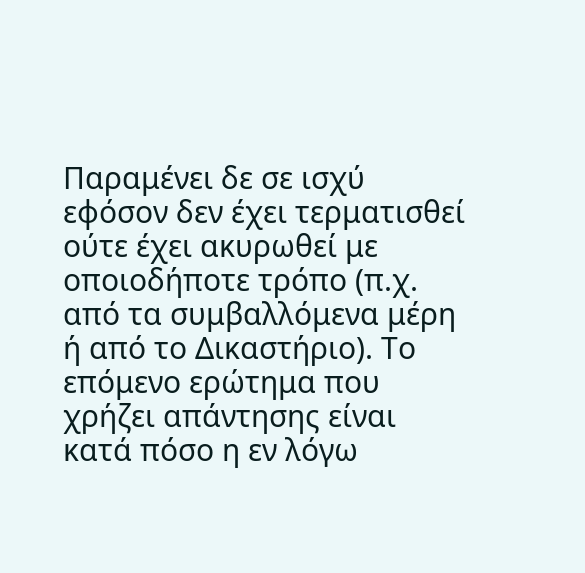Παραμένει δε σε ισχύ εφόσον δεν έχει τερματισθεί ούτε έχει ακυρωθεί με οποιοδήποτε τρόπο (π.χ. από τα συμβαλλόμενα μέρη ή από το Δικαστήριο). Το επόμενο ερώτημα που χρήζει απάντησης είναι κατά πόσο η εν λόγω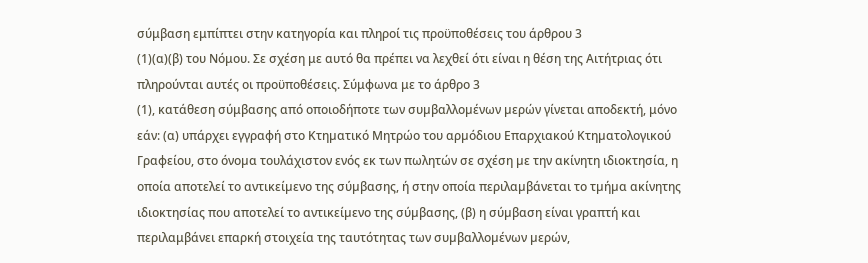σύμβαση εμπίπτει στην κατηγορία και πληροί τις προϋποθέσεις του άρθρου 3
(1)(α)(β) του Νόμου. Σε σχέση με αυτό θα πρέπει να λεχθεί ότι είναι η θέση της Αιτήτριας ότι πληρούνται αυτές οι προϋποθέσεις. Σύμφωνα με το άρθρο 3
(1), κατάθεση σύμβασης από οποιοδήποτε των συµβαλλοµένων µερών γίνεται αποδεκτή, μόνο εάν: (α) υπάρχει εγγραφή στο Κτηµατικό Μητρώο του αρµόδιου Επαρχιακού Κτηµατολογικού Γραφείου, στο όνοµα τουλάχιστον ενός εκ των πωλητών σε σχέση µε την ακίνητη ιδιοκτησία, η οποία αποτελεί το αντικείµενο της σύµβασης, ή στην οποία περιλαµβάνεται το τµήµα ακίνητης ιδιοκτησίας που αποτελεί το αντικείµενο της σύµβασης, (β) η σύµβαση είναι γραπτή και περιλαμβάνει επαρκή στοιχεία της ταυτότητας των συµβαλλοµένων µερών,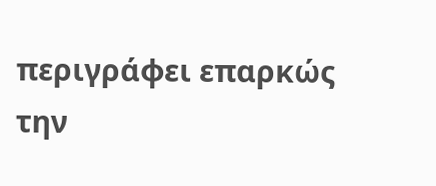περιγράφει επαρκώς την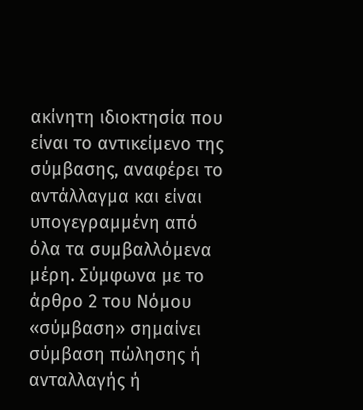ακίνητη ιδιοκτησία που είναι το αντικείµενο της σύµβασης, αναφέρει το αντάλλαγµα και είναι υπογεγραµµένη από όλα τα συµβαλλόµενα µέρη. Σύμφωνα με το άρθρο 2 του Νόμου «σύµβαση» σηµαίνει σύµβαση πώλησης ή ανταλλαγής ή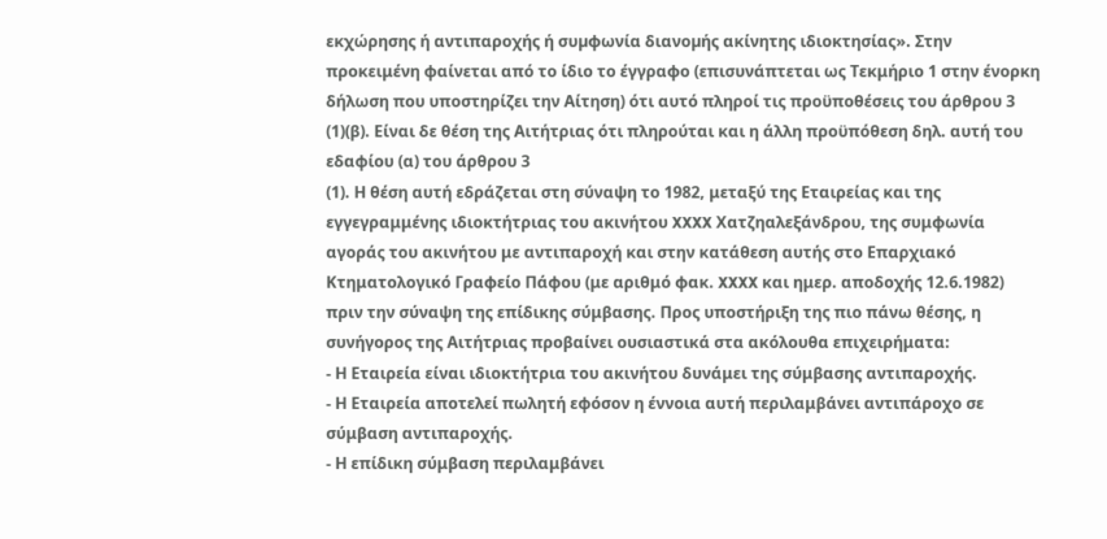εκχώρησης ή αντιπαροχής ή συµφωνία διανοµής ακίνητης ιδιοκτησίας». Στην προκειμένη φαίνεται από το ίδιο το έγγραφο (επισυνάπτεται ως Τεκμήριο 1 στην ένορκη δήλωση που υποστηρίζει την Αίτηση) ότι αυτό πληροί τις προϋποθέσεις του άρθρου 3
(1)(β). Είναι δε θέση της Αιτήτριας ότι πληρούται και η άλλη προϋπόθεση δηλ. αυτή του εδαφίου (α) του άρθρου 3
(1). Η θέση αυτή εδράζεται στη σύναψη το 1982, μεταξύ της Εταιρείας και της εγγεγραμμένης ιδιοκτήτριας του ακινήτου XXXX Χατζηαλεξάνδρου, της συμφωνία αγοράς του ακινήτου με αντιπαροχή και στην κατάθεση αυτής στο Επαρχιακό Κτηματολογικό Γραφείο Πάφου (με αριθμό φακ. XXXX και ημερ. αποδοχής 12.6.1982) πριν την σύναψη της επίδικης σύμβασης. Προς υποστήριξη της πιο πάνω θέσης, η συνήγορος της Αιτήτριας προβαίνει ουσιαστικά στα ακόλουθα επιχειρήματα:
- Η Εταιρεία είναι ιδιοκτήτρια του ακινήτου δυνάμει της σύμβασης αντιπαροχής.
- Η Εταιρεία αποτελεί πωλητή εφόσον η έννοια αυτή περιλαμβάνει αντιπάροχο σε σύμβαση αντιπαροχής.
- Η επίδικη σύμβαση περιλαμβάνει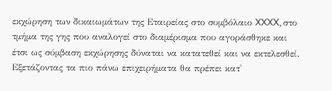εκχώρηση των δικαιωμάτων της Εταιρείας στο συμβόλαιο XXXX, στο τμήμα της γης που αναλογεί στο διαμέρισμα που αγοράσθηκε και έτσι ως σύμβαση εκχώρησης δύναται να κατατεθεί και να εκτελεσθεί. Εξετάζοντας τα πιο πάνω επιχειρήματα θα πρέπει κατ'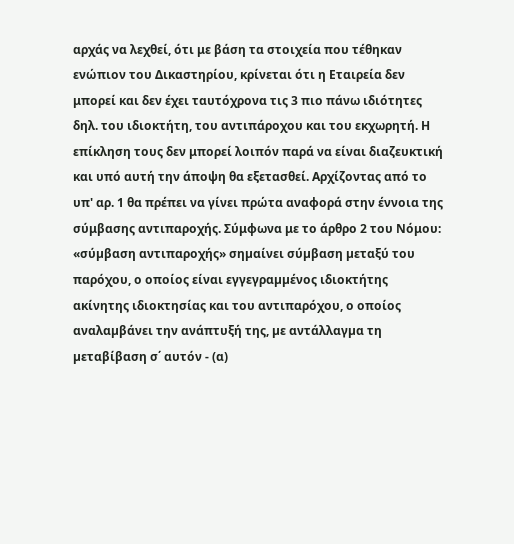αρχάς να λεχθεί, ότι με βάση τα στοιχεία που τέθηκαν ενώπιον του Δικαστηρίου, κρίνεται ότι η Εταιρεία δεν μπορεί και δεν έχει ταυτόχρονα τις 3 πιο πάνω ιδιότητες δηλ. του ιδιοκτήτη, του αντιπάροχου και του εκχωρητή. Η επίκληση τους δεν μπορεί λοιπόν παρά να είναι διαζευκτική και υπό αυτή την άποψη θα εξετασθεί. Αρχίζοντας από το υπ' αρ. 1 θα πρέπει να γίνει πρώτα αναφορά στην έννοια της σύμβασης αντιπαροχής. Σύμφωνα με το άρθρο 2 του Νόμου: «σύµβαση αντιπαροχής» σηµαίνει σύµβαση µεταξύ του παρόχου, ο οποίος είναι εγγεγραµµένος ιδιοκτήτης ακίνητης ιδιοκτησίας και του αντιπαρόχου, ο οποίος αναλαµβάνει την ανάπτυξή της, µε αντάλλαγµα τη µεταβίβαση σ΄ αυτόν - (α)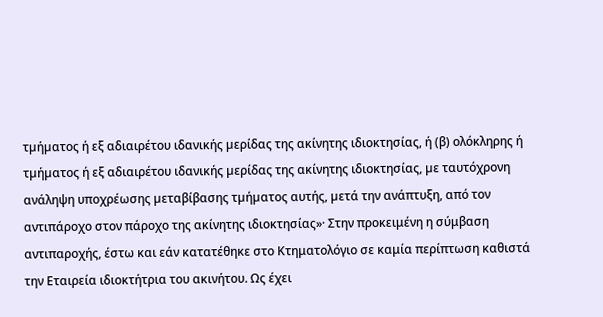τµήµατος ή εξ αδιαιρέτου ιδανικής µερίδας της ακίνητης ιδιοκτησίας, ή (β) ολόκληρης ή τµήµατος ή εξ αδιαιρέτου ιδανικής µερίδας της ακίνητης ιδιοκτησίας, µε ταυτόχρονη ανάληψη υποχρέωσης µεταβίβασης τµήµατος αυτής, µετά την ανάπτυξη, από τον αντιπάροχο στον πάροχο της ακίνητης ιδιοκτησίας»· Στην προκειμένη η σύμβαση αντιπαροχής, έστω και εάν κατατέθηκε στο Κτηματολόγιο σε καμία περίπτωση καθιστά την Εταιρεία ιδιοκτήτρια του ακινήτου. Ως έχει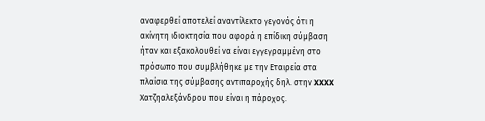αναφερθεί αποτελεί αναντίλεκτο γεγονός ότι η ακίνητη ιδιοκτησία που αφορά η επίδικη σύμβαση ήταν και εξακολουθεί να είναι εγγεγραμμένη στο πρόσωπο που συμβλήθηκε με την Εταιρεία στα πλαίσια της σύμβασης αντιπαροχής δηλ. στην XXXX Χατζηαλεξάνδρου που είναι η πάροχος.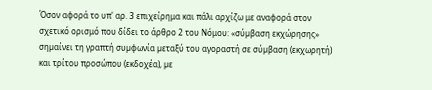Όσον αφορά το υπ' αρ. 3 επιχείρημα και πάλι αρχίζω με αναφορά στον σχετικό ορισμό που δίδει το άρθρο 2 του Νόμου: «σύµβαση εκχώρησης» σηµαίνει τη γραπτή συµφωνία µεταξύ του αγοραστή σε σύµβαση (εκχωρητή) και τρίτου προσώπου (εκδοχέα), µε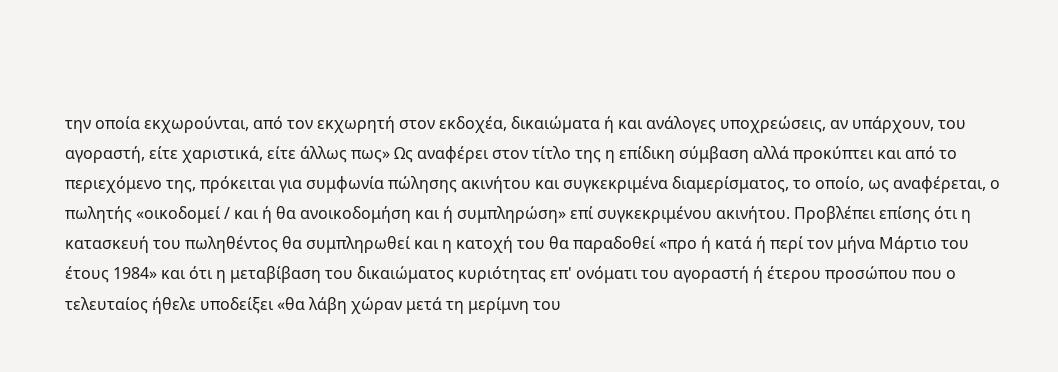την οποία εκχωρούνται, από τον εκχωρητή στον εκδοχέα, δικαιώµατα ή και ανάλογες υποχρεώσεις, αν υπάρχουν, του αγοραστή, είτε χαριστικά, είτε άλλως πως» Ως αναφέρει στον τίτλο της η επίδικη σύμβαση αλλά προκύπτει και από το περιεχόμενο της, πρόκειται για συμφωνία πώλησης ακινήτου και συγκεκριμένα διαμερίσματος, το οποίο, ως αναφέρεται, ο πωλητής «οικοδομεί / και ή θα ανοικοδομήση και ή συμπληρώση» επί συγκεκριμένου ακινήτου. Προβλέπει επίσης ότι η κατασκευή του πωληθέντος θα συμπληρωθεί και η κατοχή του θα παραδοθεί «προ ή κατά ή περί τον μήνα Μάρτιο του έτους 1984» και ότι η μεταβίβαση του δικαιώματος κυριότητας επ' ονόματι του αγοραστή ή έτερου προσώπου που ο τελευταίος ήθελε υποδείξει «θα λάβη χώραν μετά τη μερίμνη του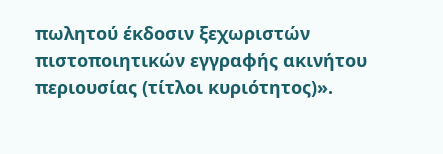πωλητού έκδοσιν ξεχωριστών πιστοποιητικών εγγραφής ακινήτου περιουσίας (τίτλοι κυριότητος)».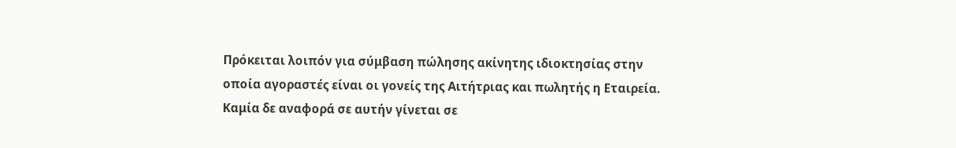Πρόκειται λοιπόν για σύμβαση πώλησης ακίνητης ιδιοκτησίας στην οποία αγοραστές είναι οι γονείς της Αιτήτριας και πωλητής η Εταιρεία. Καμία δε αναφορά σε αυτήν γίνεται σε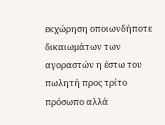εκχώρηση οποιωνδήποτε δικαιωμάτων των αγοραστών η έστω του πωλητή προς τρίτο πρόσωπο αλλά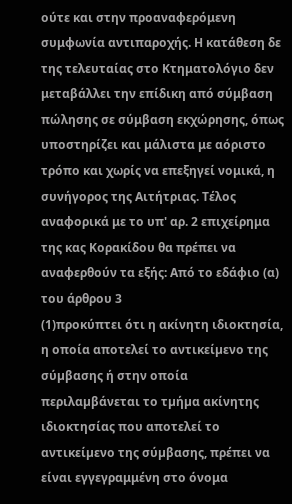ούτε και στην προαναφερόμενη συμφωνία αντιπαροχής. Η κατάθεση δε της τελευταίας στο Κτηματολόγιο δεν μεταβάλλει την επίδικη από σύμβαση πώλησης σε σύμβαση εκχώρησης, όπως υποστηρίζει και μάλιστα με αόριστο τρόπο και χωρίς να επεξηγεί νομικά, η συνήγορος της Αιτήτριας. Τέλος αναφορικά με το υπ' αρ. 2 επιχείρημα της κας Κορακίδου θα πρέπει να αναφερθούν τα εξής: Από το εδάφιο (α) του άρθρου 3
(1)προκύπτει ότι η ακίνητη ιδιοκτησία, η οποία αποτελεί το αντικείµενο της σύµβασης ή στην οποία περιλαµβάνεται το τµήµα ακίνητης ιδιοκτησίας που αποτελεί το αντικείµενο της σύµβασης, πρέπει να είναι εγγεγραμμένη στο όνομα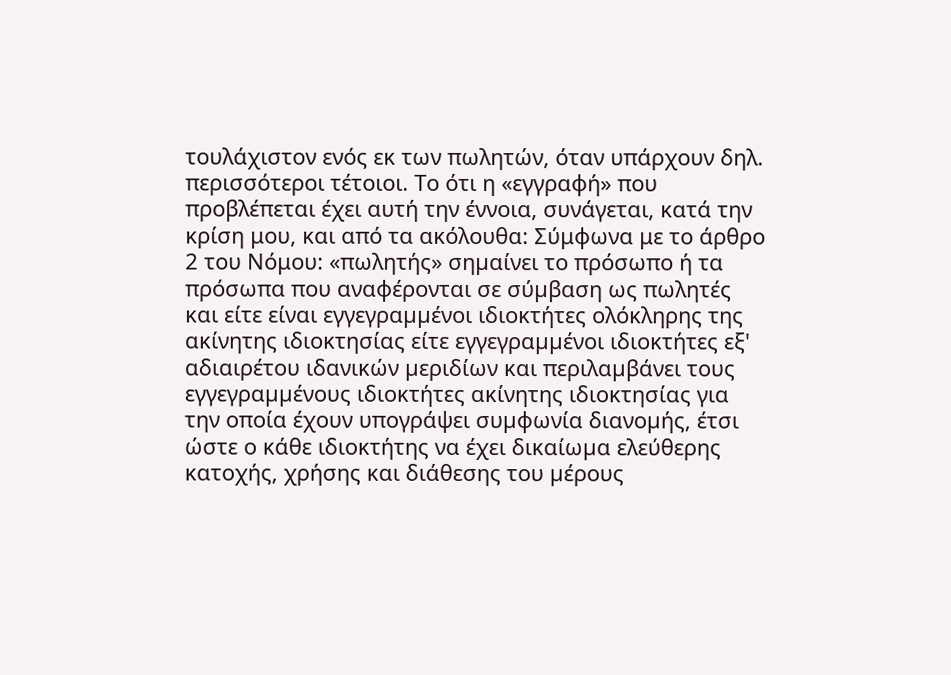τουλάχιστον ενός εκ των πωλητών, όταν υπάρχουν δηλ. περισσότεροι τέτοιοι. Το ότι η «εγγραφή» που προβλέπεται έχει αυτή την έννοια, συνάγεται, κατά την κρίση μου, και από τα ακόλουθα: Σύμφωνα με το άρθρο 2 του Νόμου: «πωλητής» σηµαίνει το πρόσωπο ή τα πρόσωπα που αναφέρονται σε σύµβαση ως πωλητές και είτε είναι εγγεγραµµένοι ιδιοκτήτες ολόκληρης της ακίνητης ιδιοκτησίας είτε εγγεγραµµένοι ιδιοκτήτες εξ' αδιαιρέτου ιδανικών µεριδίων και περιλαµβάνει τους εγγεγραµµένους ιδιοκτήτες ακίνητης ιδιοκτησίας για την οποία έχουν υπογράψει συµφωνία διανοµής, έτσι ώστε ο κάθε ιδιοκτήτης να έχει δικαίωµα ελεύθερης κατοχής, χρήσης και διάθεσης του µέρους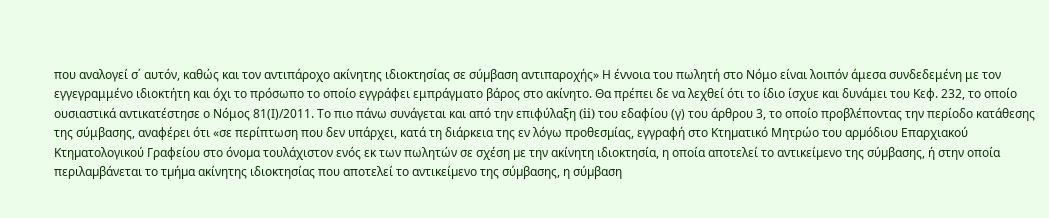που αναλογεί σ΄ αυτόν, καθώς και τον αντιπάροχο ακίνητης ιδιοκτησίας σε σύµβαση αντιπαροχής» Η έννοια του πωλητή στο Νόμο είναι λοιπόν άμεσα συνδεδεμένη με τον εγγεγραμμένο ιδιοκτήτη και όχι το πρόσωπο το οποίο εγγράφει εμπράγματο βάρος στο ακίνητο. Θα πρέπει δε να λεχθεί ότι το ίδιο ίσχυε και δυνάμει του Κεφ. 232, το οποίο ουσιαστικά αντικατέστησε ο Νόμος 81(Ι)/2011. Το πιο πάνω συνάγεται και από την επιφύλαξη (ii) του εδαφίου (γ) του άρθρου 3, το οποίο προβλέποντας την περίοδο κατάθεσης της σύμβασης, αναφέρει ότι «σε περίπτωση που δεν υπάρχει, κατά τη διάρκεια της εν λόγω προθεσµίας, εγγραφή στο Κτηµατικό Μητρώο του αρµόδιου Επαρχιακού Κτηµατολογικού Γραφείου στο όνοµα τουλάχιστον ενός εκ των πωλητών σε σχέση µε την ακίνητη ιδιοκτησία, η οποία αποτελεί το αντικείµενο της σύµβασης, ή στην οποία περιλαµβάνεται το τµήµα ακίνητης ιδιοκτησίας που αποτελεί το αντικείµενο της σύµβασης, η σύµβαση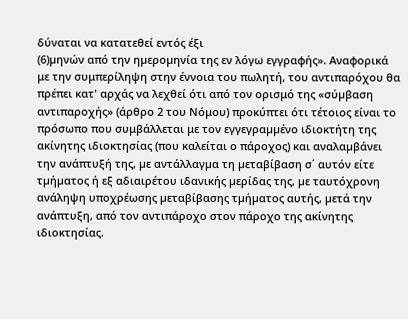δύναται να κατατεθεί εντός έξι
(6)µηνών από την ηµεροµηνία της εν λόγω εγγραφής». Αναφορικά με την συμπερίληψη στην έννοια του πωλητή, του αντιπαρόχου θα πρέπει κατ' αρχάς να λεχθεί ότι από τον ορισμό της «σύµβαση αντιπαροχής» (άρθρο 2 του Νόμου) προκύπτει ότι τέτοιος είναι το πρόσωπο που συμβάλλεται με τον εγγεγραµµένο ιδιοκτήτη της ακίνητης ιδιοκτησίας (που καλείται ο πάροχος) και αναλαµβάνει την ανάπτυξή της, µε αντάλλαγµα τη µεταβίβαση σ΄ αυτόν είτε τµήµατος ή εξ αδιαιρέτου ιδανικής µερίδας της, µε ταυτόχρονη ανάληψη υποχρέωσης µεταβίβασης τµήµατος αυτής, µετά την ανάπτυξη, από τον αντιπάροχο στον πάροχο της ακίνητης ιδιοκτησίας.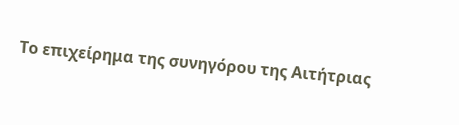Το επιχείρημα της συνηγόρου της Αιτήτριας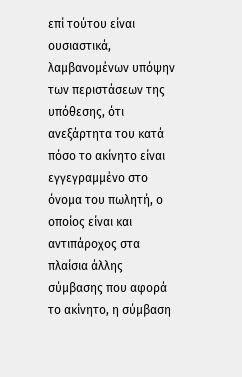επί τούτου είναι ουσιαστικά, λαμβανομένων υπόψην των περιστάσεων της υπόθεσης, ότι ανεξάρτητα του κατά πόσο το ακίνητο είναι εγγεγραμμένο στο όνομα του πωλητή, ο οποίος είναι και αντιπάροχος στα πλαίσια άλλης σύμβασης που αφορά το ακίνητο, η σύμβαση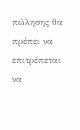πώλησης θα πρέπει να επιτρέπεται να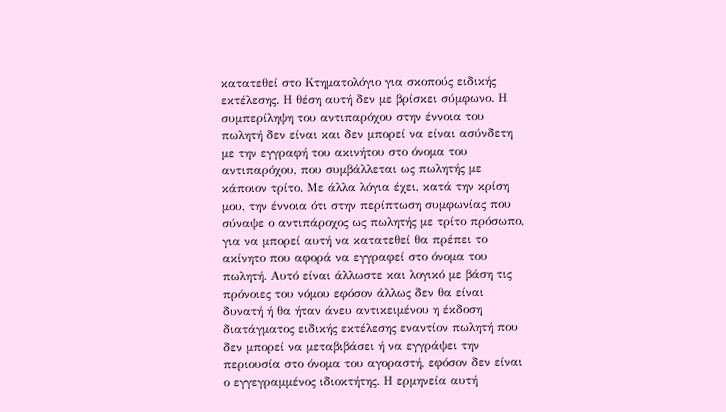κατατεθεί στο Κτηματολόγιο για σκοπούς ειδικής εκτέλεσης. Η θέση αυτή δεν με βρίσκει σύμφωνο. Η συμπερίληψη του αντιπαρόχου στην έννοια του πωλητή δεν είναι και δεν μπορεί να είναι ασύνδετη με την εγγραφή του ακινήτου στο όνομα του αντιπαρόχου, που συμβάλλεται ως πωλητής με κάποιον τρίτο. Με άλλα λόγια έχει, κατά την κρίση μου, την έννοια ότι στην περίπτωση συμφωνίας που σύναψε ο αντιπάροχος ως πωλητής με τρίτο πρόσωπο, για να μπορεί αυτή να κατατεθεί θα πρέπει το ακίνητο που αφορά να εγγραφεί στο όνομα του πωλητή. Αυτό είναι άλλωστε και λογικό με βάση τις πρόνοιες του νόμου εφόσον άλλως δεν θα είναι δυνατή ή θα ήταν άνευ αντικειμένου η έκδοση διατάγματος ειδικής εκτέλεσης εναντίον πωλητή που δεν μπορεί να μεταβιβάσει ή να εγγράψει την περιουσία στο όνομα του αγοραστή, εφόσον δεν είναι ο εγγεγραμμένος ιδιοκτήτης. Η ερμηνεία αυτή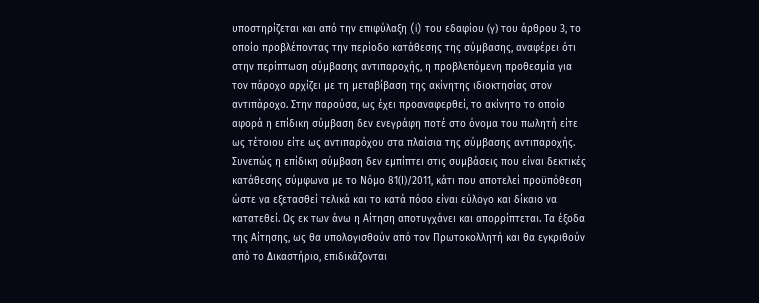υποστηρίζεται και από την επιφύλαξη (i) του εδαφίου (γ) του άρθρου 3, το οποίο προβλέποντας την περίοδο κατάθεσης της σύμβασης, αναφέρει ότι στην περίπτωση σύµβασης αντιπαροχής, η προβλεπόµενη προθεσµία για τον πάροχο αρχίζει µε τη µεταβίβαση της ακίνητης ιδιοκτησίας στον αντιπάροχο. Στην παρούσα, ως έχει προαναφερθεί, το ακίνητο το οποίο αφορά η επίδικη σύμβαση δεν ενεγράφη ποτέ στο όνομα του πωλητή είτε ως τέτοιου είτε ως αντιπαρόχου στα πλαίσια της σύμβασης αντιπαροχής. Συνεπώς η επίδικη σύμβαση δεν εμπίπτει στις συμβάσεις που είναι δεκτικές κατάθεσης σύμφωνα με το Νόμο 81(Ι)/2011, κάτι που αποτελεί προϋπόθεση ώστε να εξετασθεί τελικά και το κατά πόσο είναι εύλογο και δίκαιο να κατατεθεί. Ως εκ των άνω η Αίτηση αποτυγχάνει και απορρίπτεται. Τα έξοδα της Αίτησης, ως θα υπολογισθούν από τον Πρωτοκολλητή και θα εγκριθούν από το Δικαστήριο, επιδικάζονται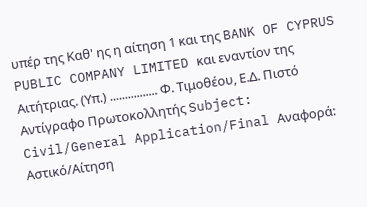υπέρ της Καθ' ης η αίτηση 1 και της BANK OF CYPRUS PUBLIC COMPANY LIMITED και εναντίον της Αιτήτριας. (Υπ.) ................ Φ. Τιμοθέου, Ε.Δ. Πιστό Αντίγραφο Πρωτοκολλητής Subject: Civil/General Application/Final Αναφορά: Αστικό/Aίτηση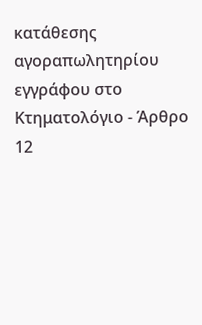κατάθεσης αγοραπωλητηρίου εγγράφου στο Κτηματολόγιο - Άρθρο 12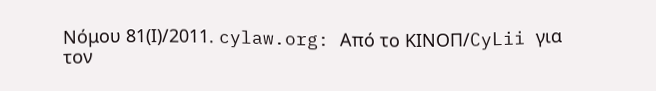Νόμου 81(Ι)/2011. cylaw.org: Από το ΚΙΝOΠ/CyLii για τον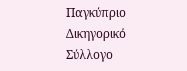Παγκύπριο Δικηγορικό Σύλλογο